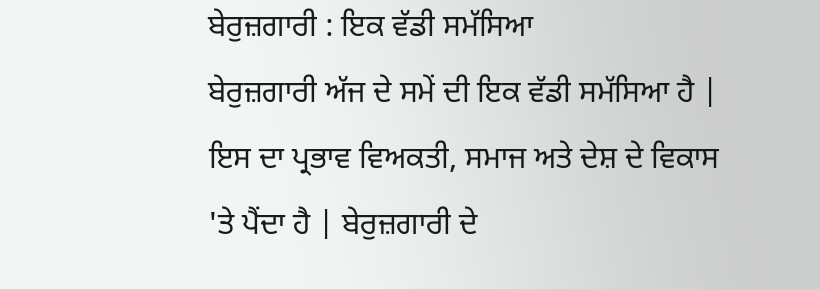ਬੇਰੁਜ਼ਗਾਰੀ : ਇਕ ਵੱਡੀ ਸਮੱਸਿਆ
ਬੇਰੁਜ਼ਗਾਰੀ ਅੱਜ ਦੇ ਸਮੇਂ ਦੀ ਇਕ ਵੱਡੀ ਸਮੱਸਿਆ ਹੈ | ਇਸ ਦਾ ਪ੍ਰਭਾਵ ਵਿਅਕਤੀ, ਸਮਾਜ ਅਤੇ ਦੇਸ਼ ਦੇ ਵਿਕਾਸ 'ਤੇ ਪੈਂਦਾ ਹੈ | ਬੇਰੁਜ਼ਗਾਰੀ ਦੇ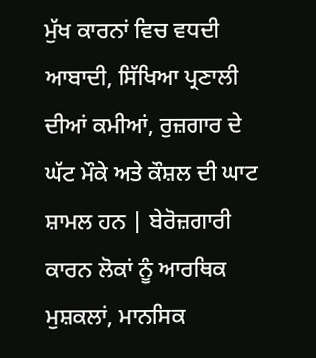ਮੁੱਖ ਕਾਰਨਾਂ ਵਿਚ ਵਧਦੀ ਆਬਾਦੀ, ਸਿੱਖਿਆ ਪ੍ਰਣਾਲੀ ਦੀਆਂ ਕਮੀਆਂ, ਰੁਜ਼ਗਾਰ ਦੇ ਘੱਟ ਮੌਕੇ ਅਤੇ ਕੌਸ਼ਲ ਦੀ ਘਾਟ ਸ਼ਾਮਲ ਹਨ | ਬੇਰੋਜ਼ਗਾਰੀ ਕਾਰਨ ਲੋਕਾਂ ਨੂੰ ਆਰਥਿਕ ਮੁਸ਼ਕਲਾਂ, ਮਾਨਸਿਕ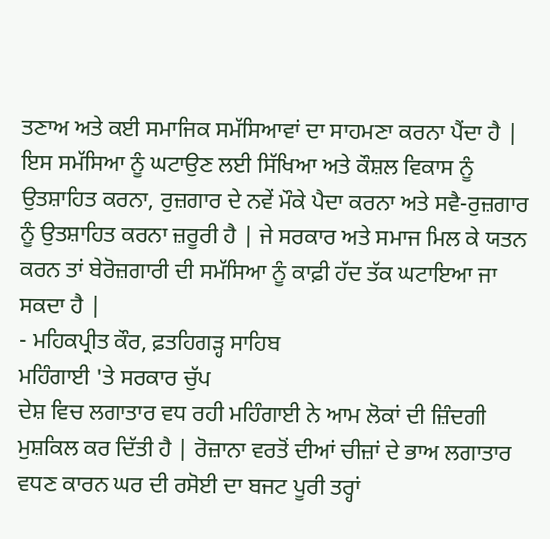ਤਣਾਅ ਅਤੇ ਕਈ ਸਮਾਜਿਕ ਸਮੱਸਿਆਵਾਂ ਦਾ ਸਾਹਮਣਾ ਕਰਨਾ ਪੈਂਦਾ ਹੈ | ਇਸ ਸਮੱਸਿਆ ਨੂੰ ਘਟਾਉਣ ਲਈ ਸਿੱਖਿਆ ਅਤੇ ਕੌਸ਼ਲ ਵਿਕਾਸ ਨੂੰ ਉਤਸ਼ਾਹਿਤ ਕਰਨਾ, ਰੁਜ਼ਗਾਰ ਦੇ ਨਵੇਂ ਮੌਕੇ ਪੈਦਾ ਕਰਨਾ ਅਤੇ ਸਵੈ-ਰੁਜ਼ਗਾਰ ਨੂੰ ਉਤਸ਼ਾਹਿਤ ਕਰਨਾ ਜ਼ਰੂਰੀ ਹੈ | ਜੇ ਸਰਕਾਰ ਅਤੇ ਸਮਾਜ ਮਿਲ ਕੇ ਯਤਨ ਕਰਨ ਤਾਂ ਬੇਰੋਜ਼ਗਾਰੀ ਦੀ ਸਮੱਸਿਆ ਨੂੰ ਕਾਫ਼ੀ ਹੱਦ ਤੱਕ ਘਟਾਇਆ ਜਾ ਸਕਦਾ ਹੈ |
- ਮਹਿਕਪ੍ਰੀਤ ਕੌਰ, ਫ਼ਤਹਿਗੜ੍ਹ ਸਾਹਿਬ
ਮਹਿੰਗਾਈ 'ਤੇ ਸਰਕਾਰ ਚੁੱਪ
ਦੇਸ਼ ਵਿਚ ਲਗਾਤਾਰ ਵਧ ਰਹੀ ਮਹਿੰਗਾਈ ਨੇ ਆਮ ਲੋਕਾਂ ਦੀ ਜ਼ਿੰਦਗੀ ਮੁਸ਼ਕਿਲ ਕਰ ਦਿੱਤੀ ਹੈ | ਰੋਜ਼ਾਨਾ ਵਰਤੋਂ ਦੀਆਂ ਚੀਜ਼ਾਂ ਦੇ ਭਾਅ ਲਗਾਤਾਰ ਵਧਣ ਕਾਰਨ ਘਰ ਦੀ ਰਸੋਈ ਦਾ ਬਜਟ ਪੂਰੀ ਤਰ੍ਹਾਂ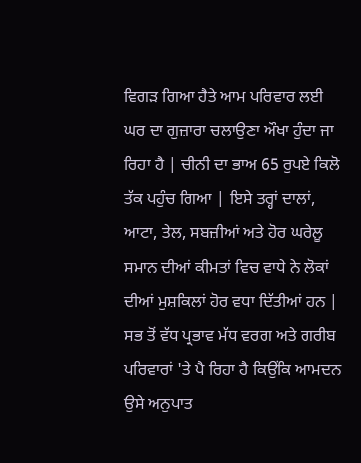ਵਿਗੜ ਗਿਆ ਹੈਤੇ ਆਮ ਪਰਿਵਾਰ ਲਈ ਘਰ ਦਾ ਗੁਜ਼ਾਰਾ ਚਲਾਉਣਾ ਔਖਾ ਹੁੰਦਾ ਜਾ ਰਿਹਾ ਹੈ | ਚੀਨੀ ਦਾ ਭਾਅ 65 ਰੁਪਏ ਕਿਲੋ ਤੱਕ ਪਹੁੰਚ ਗਿਆ | ਇਸੇ ਤਰ੍ਹਾਂ ਦਾਲਾਂ, ਆਟਾ, ਤੇਲ, ਸਬਜ਼ੀਆਂ ਅਤੇ ਹੋਰ ਘਰੇਲੂ ਸਮਾਨ ਦੀਆਂ ਕੀਮਤਾਂ ਵਿਚ ਵਾਧੇ ਨੇ ਲੋਕਾਂ ਦੀਆਂ ਮੁਸ਼ਕਿਲਾਂ ਹੋਰ ਵਧਾ ਦਿੱਤੀਆਂ ਹਨ | ਸਭ ਤੋਂ ਵੱਧ ਪ੍ਰਭਾਵ ਮੱਧ ਵਰਗ ਅਤੇ ਗਰੀਬ ਪਰਿਵਾਰਾਂ 'ਤੇ ਪੈ ਰਿਹਾ ਹੈ ਕਿਉਂਕਿ ਆਮਦਨ ਉਸੇ ਅਨੁਪਾਤ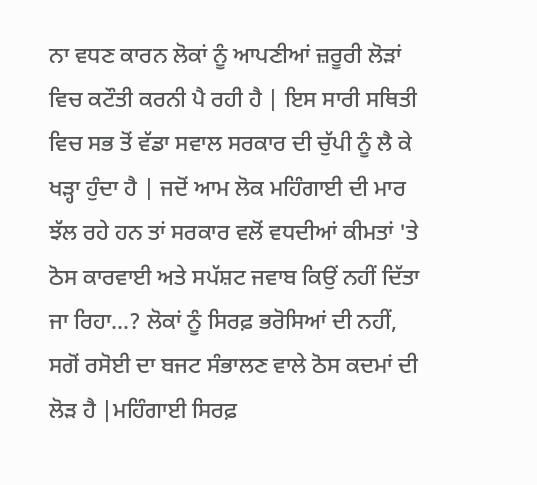ਨਾ ਵਧਣ ਕਾਰਨ ਲੋਕਾਂ ਨੂੰ ਆਪਣੀਆਂ ਜ਼ਰੂਰੀ ਲੋੜਾਂ ਵਿਚ ਕਟੌਤੀ ਕਰਨੀ ਪੈ ਰਹੀ ਹੈ | ਇਸ ਸਾਰੀ ਸਥਿਤੀ ਵਿਚ ਸਭ ਤੋਂ ਵੱਡਾ ਸਵਾਲ ਸਰਕਾਰ ਦੀ ਚੁੱਪੀ ਨੂੰ ਲੈ ਕੇ ਖੜ੍ਹਾ ਹੁੰਦਾ ਹੈ | ਜਦੋਂ ਆਮ ਲੋਕ ਮਹਿੰਗਾਈ ਦੀ ਮਾਰ ਝੱਲ ਰਹੇ ਹਨ ਤਾਂ ਸਰਕਾਰ ਵਲੋਂ ਵਧਦੀਆਂ ਕੀਮਤਾਂ 'ਤੇ ਠੋਸ ਕਾਰਵਾਈ ਅਤੇ ਸਪੱਸ਼ਟ ਜਵਾਬ ਕਿਉਂ ਨਹੀਂ ਦਿੱਤਾ ਜਾ ਰਿਹਾ...? ਲੋਕਾਂ ਨੂੰ ਸਿਰਫ਼ ਭਰੋਸਿਆਂ ਦੀ ਨਹੀਂ, ਸਗੋਂ ਰਸੋਈ ਦਾ ਬਜਟ ਸੰਭਾਲਣ ਵਾਲੇ ਠੋਸ ਕਦਮਾਂ ਦੀ ਲੋੜ ਹੈ |ਮਹਿੰਗਾਈ ਸਿਰਫ਼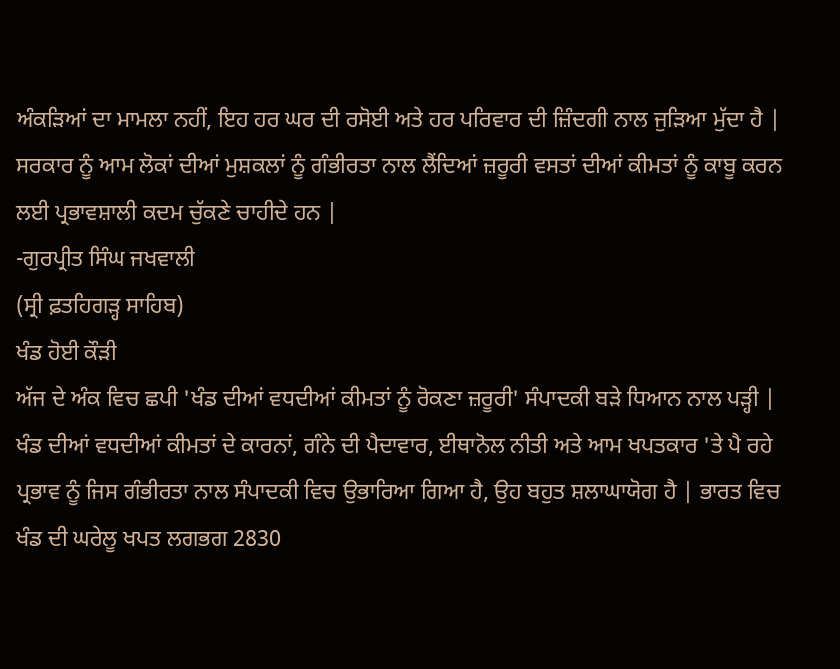ਅੰਕੜਿਆਂ ਦਾ ਮਾਮਲਾ ਨਹੀਂ, ਇਹ ਹਰ ਘਰ ਦੀ ਰਸੋਈ ਅਤੇ ਹਰ ਪਰਿਵਾਰ ਦੀ ਜ਼ਿੰਦਗੀ ਨਾਲ ਜੁੜਿਆ ਮੁੱਦਾ ਹੈ | ਸਰਕਾਰ ਨੂੰ ਆਮ ਲੋਕਾਂ ਦੀਆਂ ਮੁਸ਼ਕਲਾਂ ਨੂੰ ਗੰਭੀਰਤਾ ਨਾਲ ਲੈਂਦਿਆਂ ਜ਼ਰੂਰੀ ਵਸਤਾਂ ਦੀਆਂ ਕੀਮਤਾਂ ਨੂੰ ਕਾਬੂ ਕਰਨ ਲਈ ਪ੍ਰਭਾਵਸ਼ਾਲੀ ਕਦਮ ਚੁੱਕਣੇ ਚਾਹੀਦੇ ਹਨ |
-ਗੁਰਪ੍ਰੀਤ ਸਿੰਘ ਜਖਵਾਲੀ
(ਸ੍ਰੀ ਫ਼ਤਹਿਗੜ੍ਹ ਸਾਹਿਬ)
ਖੰਡ ਹੋਈ ਕੌੜੀ
ਅੱਜ ਦੇ ਅੰਕ ਵਿਚ ਛਪੀ 'ਖੰਡ ਦੀਆਂ ਵਧਦੀਆਂ ਕੀਮਤਾਂ ਨੂੰ ਰੋਕਣਾ ਜ਼ਰੂਰੀ' ਸੰਪਾਦਕੀ ਬੜੇ ਧਿਆਨ ਨਾਲ ਪੜ੍ਹੀ | ਖੰਡ ਦੀਆਂ ਵਧਦੀਆਂ ਕੀਮਤਾਂ ਦੇ ਕਾਰਨਾਂ, ਗੰਨੇ ਦੀ ਪੈਦਾਵਾਰ, ਈਥਾਨੋਲ ਨੀਤੀ ਅਤੇ ਆਮ ਖਪਤਕਾਰ 'ਤੇ ਪੈ ਰਹੇ ਪ੍ਰਭਾਵ ਨੂੰ ਜਿਸ ਗੰਭੀਰਤਾ ਨਾਲ ਸੰਪਾਦਕੀ ਵਿਚ ਉਭਾਰਿਆ ਗਿਆ ਹੈ, ਉਹ ਬਹੁਤ ਸ਼ਲਾਘਾਯੋਗ ਹੈ | ਭਾਰਤ ਵਿਚ ਖੰਡ ਦੀ ਘਰੇਲੂ ਖਪਤ ਲਗਭਗ 2830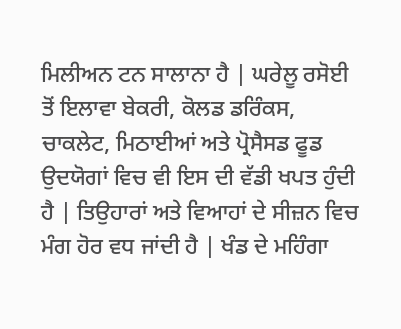ਮਿਲੀਅਨ ਟਨ ਸਾਲਾਨਾ ਹੈ | ਘਰੇਲੂ ਰਸੋਈ ਤੋਂ ਇਲਾਵਾ ਬੇਕਰੀ, ਕੋਲਡ ਡਰਿੰਕਸ, ਚਾਕਲੇਟ, ਮਿਠਾਈਆਂ ਅਤੇ ਪ੍ਰੋਸੈਸਡ ਫੂਡ ਉਦਯੋਗਾਂ ਵਿਚ ਵੀ ਇਸ ਦੀ ਵੱਡੀ ਖਪਤ ਹੁੰਦੀ ਹੈ | ਤਿਉਹਾਰਾਂ ਅਤੇ ਵਿਆਹਾਂ ਦੇ ਸੀਜ਼ਨ ਵਿਚ ਮੰਗ ਹੋਰ ਵਧ ਜਾਂਦੀ ਹੈ | ਖੰਡ ਦੇ ਮਹਿੰਗਾ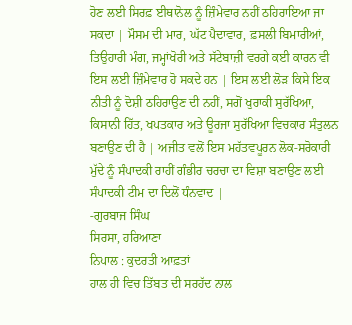ਹੋਣ ਲਈ ਸਿਰਫ਼ ਈਥਾਨੋਲ ਨੂੰ ਜ਼ਿੰਮੇਵਾਰ ਨਹੀਂ ਠਹਿਰਾਇਆ ਜਾ ਸਕਦਾ | ਮੌਸਮ ਦੀ ਮਾਰ, ਘੱਟ ਪੈਦਾਵਾਰ, ਫ਼ਸਲੀ ਬਿਮਾਰੀਆਂ, ਤਿਉਹਾਰੀ ਮੰਗ, ਜਮ੍ਹਾਂਖੋਰੀ ਅਤੇ ਸੱਟੇਬਾਜ਼ੀ ਵਰਗੇ ਕਈ ਕਾਰਨ ਵੀ ਇਸ ਲਈ ਜ਼ਿੰਮੇਵਾਰ ਹੋ ਸਕਦੇ ਹਨ | ਇਸ ਲਈ ਲੋੜ ਕਿਸੇ ਇਕ ਨੀਤੀ ਨੂੰ ਦੋਸ਼ੀ ਠਹਿਰਾਉਣ ਦੀ ਨਹੀਂ, ਸਗੋਂ ਖੁਰਾਕੀ ਸੁਰੱਖਿਆ, ਕਿਸਾਨੀ ਹਿੱਤ, ਖਪਤਕਾਰ ਅਤੇ ਊਰਜਾ ਸੁਰੱਖਿਆ ਵਿਚਕਾਰ ਸੰਤੁਲਨ ਬਣਾਉਣ ਦੀ ਹੈ | ਅਜੀਤ ਵਲੋਂ ਇਸ ਮਹੱਤਵਪੂਰਨ ਲੋਕ-ਸਰੋਕਾਰੀ ਮੁੱਦੇ ਨੂੰ ਸੰਪਾਦਕੀ ਰਾਹੀਂ ਗੰਭੀਰ ਚਰਚਾ ਦਾ ਵਿਸ਼ਾ ਬਣਾਉਣ ਲਈ ਸੰਪਾਦਕੀ ਟੀਮ ਦਾ ਦਿਲੋਂ ਧੰਨਵਾਦ |
-ਗੁਰਬਾਜ ਸਿੰਘ
ਸਿਰਸਾ, ਹਰਿਆਣਾ
ਨਿਪਾਲ : ਕੁਦਰਤੀ ਆਫ਼ਤਾਂ
ਹਾਲ ਹੀ ਵਿਚ ਤਿੱਬਤ ਦੀ ਸਰਹੱਦ ਨਾਲ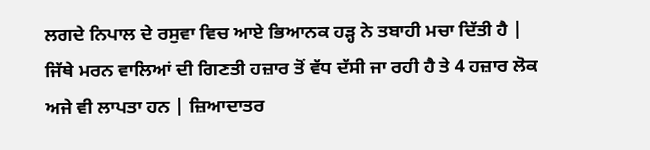ਲਗਦੇ ਨਿਪਾਲ ਦੇ ਰਸੁਵਾ ਵਿਚ ਆਏ ਭਿਆਨਕ ਹੜ੍ਹ ਨੇ ਤਬਾਹੀ ਮਚਾ ਦਿੱਤੀ ਹੈ | ਜਿੱਥੇ ਮਰਨ ਵਾਲਿਆਂ ਦੀ ਗਿਣਤੀ ਹਜ਼ਾਰ ਤੋਂ ਵੱਧ ਦੱਸੀ ਜਾ ਰਹੀ ਹੈ ਤੇ 4 ਹਜ਼ਾਰ ਲੋਕ ਅਜੇ ਵੀ ਲਾਪਤਾ ਹਨ | ਜ਼ਿਆਦਾਤਰ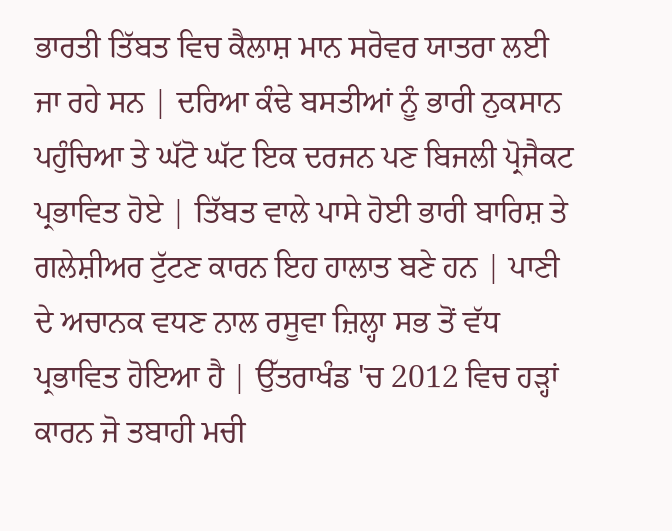ਭਾਰਤੀ ਤਿੱਬਤ ਵਿਚ ਕੈਲਾਸ਼ ਮਾਨ ਸਰੋਵਰ ਯਾਤਰਾ ਲਈ ਜਾ ਰਹੇ ਸਨ | ਦਰਿਆ ਕੰਢੇ ਬਸਤੀਆਂ ਨੂੰ ਭਾਰੀ ਨੁਕਸਾਨ ਪਹੁੰਚਿਆ ਤੇ ਘੱਟੋ ਘੱਟ ਇਕ ਦਰਜਨ ਪਣ ਬਿਜਲੀ ਪ੍ਰੋਜੈਕਟ ਪ੍ਰਭਾਵਿਤ ਹੋਏ | ਤਿੱਬਤ ਵਾਲੇ ਪਾਸੇ ਹੋਈ ਭਾਰੀ ਬਾਰਿਸ਼ ਤੇ ਗਲੇਸ਼ੀਅਰ ਟੁੱਟਣ ਕਾਰਨ ਇਹ ਹਾਲਾਤ ਬਣੇ ਹਨ | ਪਾਣੀ ਦੇ ਅਚਾਨਕ ਵਧਣ ਨਾਲ ਰਸੂਵਾ ਜ਼ਿਲ੍ਹਾ ਸਭ ਤੋਂ ਵੱਧ ਪ੍ਰਭਾਵਿਤ ਹੋਇਆ ਹੈ | ਉੱਤਰਾਖੰਡ 'ਚ 2012 ਵਿਚ ਹੜ੍ਹਾਂ ਕਾਰਨ ਜੋ ਤਬਾਹੀ ਮਚੀ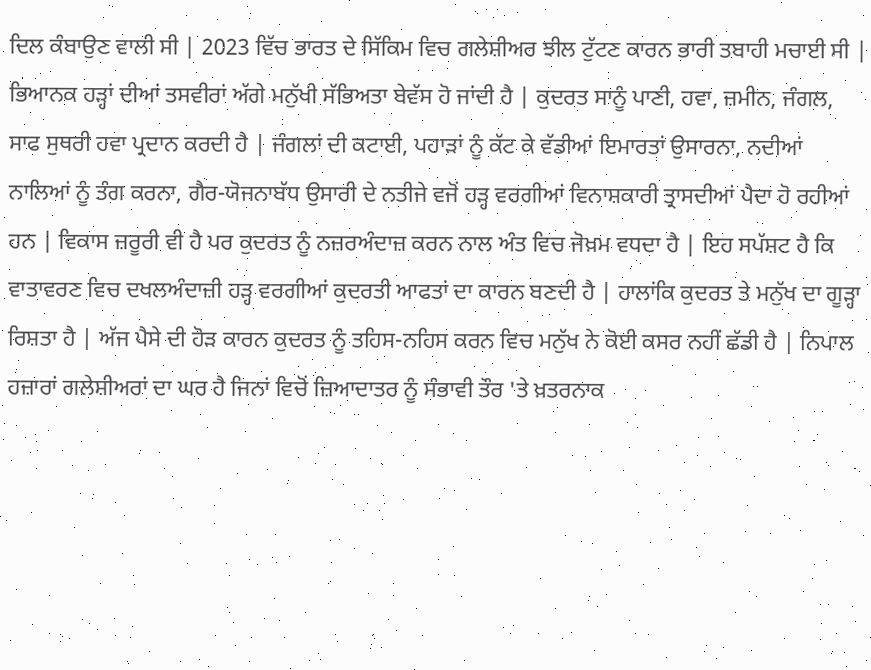ਦਿਲ ਕੰਬਾਉਣ ਵਾਲੀ ਸੀ | 2023 ਵਿੱਚ ਭਾਰਤ ਦੇ ਸਿੱਕਿਮ ਵਿਚ ਗਲੇਸ਼ੀਅਰ ਝੀਲ ਟੁੱਟਣ ਕਾਰਨ ਭਾਰੀ ਤਬਾਹੀ ਮਚਾਈ ਸੀ | ਭਿਆਨਕ ਹੜ੍ਹਾਂ ਦੀਆਂ ਤਸਵੀਰਾਂ ਅੱਗੇ ਮਨੁੱਖੀ ਸੱਭਿਅਤਾ ਬੇਵੱਸ ਹੋ ਜਾਂਦੀ ਹੈ | ਕੁਦਰਤ ਸਾਨੂੰ ਪਾਣੀ, ਹਵਾ, ਜ਼ਮੀਨ, ਜੰਗਲ, ਸਾਫ ਸੁਥਰੀ ਹਵਾ ਪ੍ਰਦਾਨ ਕਰਦੀ ਹੈ | ਜੰਗਲਾਂ ਦੀ ਕਟਾਈ, ਪਹਾੜਾਂ ਨੂੰ ਕੱਟ ਕੇ ਵੱਡੀਆਂ ਇਮਾਰਤਾਂ ਉਸਾਰਨਾ, ਨਦੀਆਂ ਨਾਲਿਆਂ ਨੂੰ ਤੰਗ ਕਰਨਾ, ਗੈਰ-ਯੋਜਨਾਬੱਧ ਉਸਾਰੀ ਦੇ ਨਤੀਜੇ ਵਜੋਂ ਹੜ੍ਹ ਵਰਗੀਆਂ ਵਿਨਾਸ਼ਕਾਰੀ ਤ੍ਰਾਸਦੀਆਂ ਪੈਦਾ ਹੋ ਰਹੀਆਂ ਹਨ | ਵਿਕਾਸ ਜ਼ਰੂਰੀ ਵੀ ਹੈ ਪਰ ਕੁਦਰਤ ਨੂੰ ਨਜ਼ਰਅੰਦਾਜ਼ ਕਰਨ ਨਾਲ ਅੰਤ ਵਿਚ ਜੋਖ਼ਮ ਵਧਦਾ ਹੈ | ਇਹ ਸਪੱਸ਼ਟ ਹੈ ਕਿ ਵਾਤਾਵਰਣ ਵਿਚ ਦਖਲਅੰਦਾਜ਼ੀ ਹੜ੍ਹ ਵਰਗੀਆਂ ਕੁਦਰਤੀ ਆਫਤਾਂ ਦਾ ਕਾਰਨ ਬਣਦੀ ਹੈ | ਹਾਲਾਂਕਿ ਕੁਦਰਤ ਤੇ ਮਨੁੱਖ ਦਾ ਗੂੜ੍ਹਾ ਰਿਸ਼ਤਾ ਹੈ | ਅੱਜ ਪੈਸੇ ਦੀ ਹੋੜ ਕਾਰਨ ਕੁਦਰਤ ਨੂੰ ਤਹਿਸ-ਨਹਿਸ ਕਰਨ ਵਿਚ ਮਨੁੱਖ ਨੇ ਕੋਈ ਕਸਰ ਨਹੀਂ ਛੱਡੀ ਹੈ | ਨਿਪਾਲ ਹਜ਼ਾਰਾਂ ਗਲੇਸ਼ੀਅਰਾਂ ਦਾ ਘਰ ਹੈ ਜਿਨਾਂ ਵਿਚੋਂ ਜ਼ਿਆਦਾਤਰ ਨੂੰ ਸੰਭਾਵੀ ਤੌਰ 'ਤੇ ਖ਼ਤਰਨਾਕ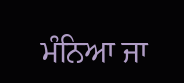ਮੰਨਿਆ ਜਾ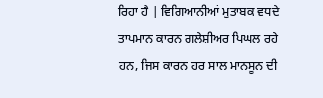ਰਿਹਾ ਹੈ | ਵਿਗਿਆਨੀਆਂ ਮੁਤਾਬਕ ਵਧਦੇ ਤਾਪਮਾਨ ਕਾਰਨ ਗਲੇਸ਼ੀਅਰ ਪਿਘਲ ਰਹੇ ਹਨ, ਜਿਸ ਕਾਰਨ ਹਰ ਸਾਲ ਮਾਨਸੂਨ ਦੀ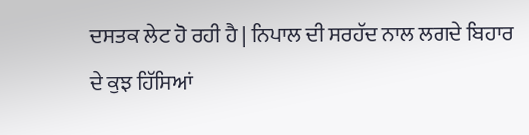ਦਸਤਕ ਲੇਟ ਹੋ ਰਹੀ ਹੈ | ਨਿਪਾਲ ਦੀ ਸਰਹੱਦ ਨਾਲ ਲਗਦੇ ਬਿਹਾਰ ਦੇ ਕੁਝ ਹਿੱਸਿਆਂ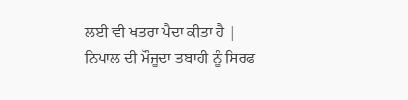ਲਈ ਵੀ ਖਤਰਾ ਪੈਦਾ ਕੀਤਾ ਹੈ | ਨਿਪਾਲ ਦੀ ਮੌਜੂਦਾ ਤਬਾਹੀ ਨੂੰ ਸਿਰਫ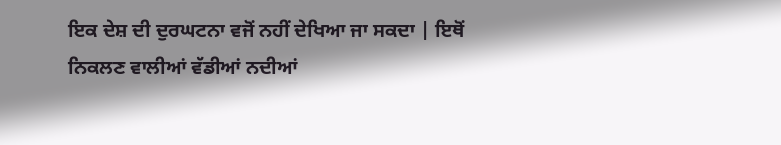ਇਕ ਦੇਸ਼ ਦੀ ਦੁਰਘਟਨਾ ਵਜੋਂ ਨਹੀਂ ਦੇਖਿਆ ਜਾ ਸਕਦਾ | ਇਥੋਂ ਨਿਕਲਣ ਵਾਲੀਆਂ ਵੱਡੀਆਂ ਨਦੀਆਂ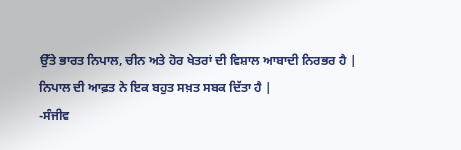ਉੱਤੇ ਭਾਰਤ ਨਿਪਾਲ, ਚੀਨ ਅਤੇ ਹੋਰ ਖੇਤਰਾਂ ਦੀ ਵਿਸ਼ਾਲ ਆਬਾਦੀ ਨਿਰਭਰ ਹੈ | ਨਿਪਾਲ ਦੀ ਆਫ਼ਤ ਨੇ ਇਕ ਬਹੁਤ ਸਖ਼ਤ ਸਬਕ ਦਿੱਤਾ ਹੈ |
-ਸੰਜੀਵ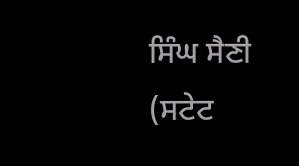ਸਿੰਘ ਸੈਣੀ
(ਸਟੇਟ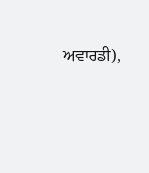ਅਵਾਰਡੀ),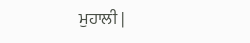ਮੁਹਾਲੀ |